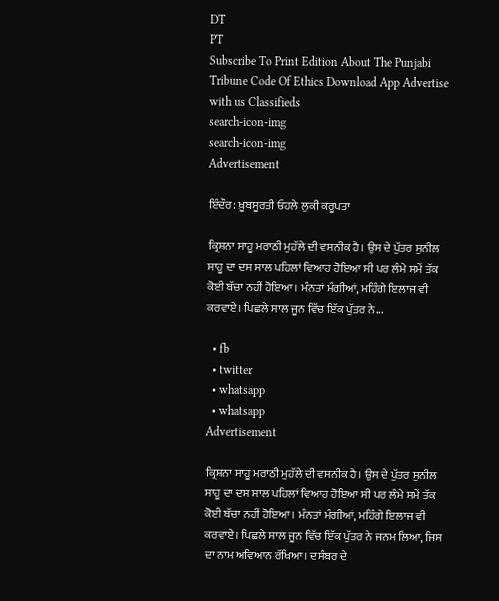DT
PT
Subscribe To Print Edition About The Punjabi Tribune Code Of Ethics Download App Advertise with us Classifieds
search-icon-img
search-icon-img
Advertisement

ਇੰਦੌਰ: ਖ਼ੂਬਸੂਰਤੀ ਓਹਲੇ ਲੁਕੀ ਕਰੂਪਤਾ

ਕ੍ਰਿਸ਼ਨਾ ਸਾਹੂ ਮਰਾਠੀ ਮੁਹੱਲੇ ਦੀ ਵਸਨੀਕ ਹੈ। ਉਸ ਦੇ ਪੁੱਤਰ ਸੁਨੀਲ ਸਾਹੂ ਦਾ ਦਸ ਸਾਲ ਪਹਿਲਾਂ ਵਿਆਹ ਹੋਇਆ ਸੀ ਪਰ ਲੰਮੇ ਸਮੇਂ ਤੱਕ ਕੋਈ ਬੱਚਾ ਨਹੀਂ ਹੋਇਆ। ਮੰਨਤਾਂ ਮੰਗੀਆਂ, ਮਹਿੰਗੇ ਇਲਾਜ ਵੀ ਕਰਵਾਏ। ਪਿਛਲੇ ਸਾਲ ਜੂਨ ਵਿੱਚ ਇੱਕ ਪੁੱਤਰ ਨੇ...

  • fb
  • twitter
  • whatsapp
  • whatsapp
Advertisement

ਕ੍ਰਿਸ਼ਨਾ ਸਾਹੂ ਮਰਾਠੀ ਮੁਹੱਲੇ ਦੀ ਵਸਨੀਕ ਹੈ। ਉਸ ਦੇ ਪੁੱਤਰ ਸੁਨੀਲ ਸਾਹੂ ਦਾ ਦਸ ਸਾਲ ਪਹਿਲਾਂ ਵਿਆਹ ਹੋਇਆ ਸੀ ਪਰ ਲੰਮੇ ਸਮੇਂ ਤੱਕ ਕੋਈ ਬੱਚਾ ਨਹੀਂ ਹੋਇਆ। ਮੰਨਤਾਂ ਮੰਗੀਆਂ, ਮਹਿੰਗੇ ਇਲਾਜ ਵੀ ਕਰਵਾਏ। ਪਿਛਲੇ ਸਾਲ ਜੂਨ ਵਿੱਚ ਇੱਕ ਪੁੱਤਰ ਨੇ ਜਨਮ ਲਿਆ, ਜਿਸ ਦਾ ਨਾਮ ਅਵਿਆਨ ਰੱਖਿਆ। ਦਸੰਬਰ ਦੇ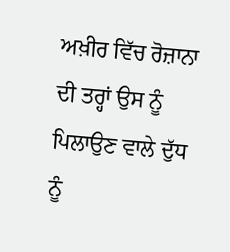ਅਖ਼ੀਰ ਵਿੱਚ ਰੋਜ਼ਾਨਾ ਦੀ ਤਰ੍ਹਾਂ ਉਸ ਨੂੰ ਪਿਲਾਉਣ ਵਾਲੇ ਦੁੱਧ ਨੂੰ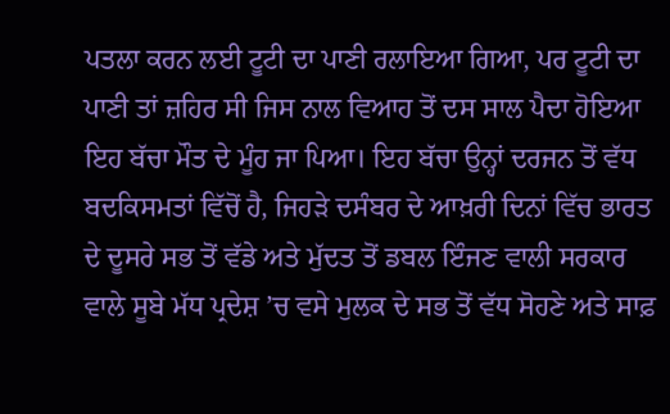ਪਤਲਾ ਕਰਨ ਲਈ ਟੂਟੀ ਦਾ ਪਾਣੀ ਰਲਾਇਆ ਗਿਆ, ਪਰ ਟੂਟੀ ਦਾ ਪਾਣੀ ਤਾਂ ਜ਼ਹਿਰ ਸੀ ਜਿਸ ਨਾਲ ਵਿਆਹ ਤੋਂ ਦਸ ਸਾਲ ਪੈਦਾ ਹੋਇਆ ਇਹ ਬੱਚਾ ਮੌਤ ਦੇ ਮੂੰਹ ਜਾ ਪਿਆ। ਇਹ ਬੱਚਾ ਉਨ੍ਹਾਂ ਦਰਜਨ ਤੋਂ ਵੱਧ ਬਦਕਿਸਮਤਾਂ ਵਿੱਚੋਂ ਹੈ, ਜਿਹੜੇ ਦਸੰਬਰ ਦੇ ਆਖ਼ਰੀ ਦਿਨਾਂ ਵਿੱਚ ਭਾਰਤ ਦੇ ਦੂਸਰੇ ਸਭ ਤੋਂ ਵੱਡੇ ਅਤੇ ਮੁੱਦਤ ਤੋਂ ਡਬਲ ਇੰਜਣ ਵਾਲੀ ਸਰਕਾਰ ਵਾਲੇ ਸੂਬੇ ਮੱਧ ਪ੍ਰਦੇਸ਼ ’ਚ ਵਸੇ ਮੁਲਕ ਦੇ ਸਭ ਤੋਂ ਵੱਧ ਸੋਹਣੇ ਅਤੇ ਸਾਫ਼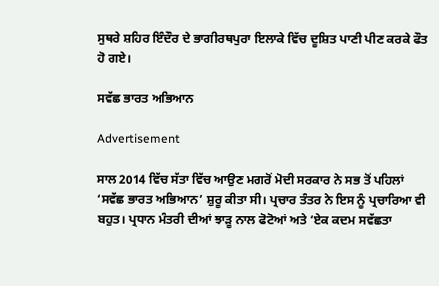ਸੁਥਰੇ ਸ਼ਹਿਰ ਇੰਦੌਰ ਦੇ ਭਾਗੀਰਥਪੁਰਾ ਇਲਾਕੇ ਵਿੱਚ ਦੂਸ਼ਿਤ ਪਾਣੀ ਪੀਣ ਕਰਕੇ ਫੌਤ ਹੋ ਗਏ।

ਸਵੱਛ ਭਾਰਤ ਅਭਿਆਨ

Advertisement

ਸਾਲ 2014 ਵਿੱਚ ਸੱਤਾ ਵਿੱਚ ਆਉਣ ਮਗਰੋਂ ਮੋਦੀ ਸਰਕਾਰ ਨੇ ਸਭ ਤੋਂ ਪਹਿਲਾਂ ‘ਸਵੱਛ ਭਾਰਤ ਅਭਿਆਨ’ ਸ਼ੁਰੂ ਕੀਤਾ ਸੀ। ਪ੍ਰਚਾਰ ਤੰਤਰ ਨੇ ਇਸ ਨੂੰ ਪ੍ਰਚਾਰਿਆ ਵੀ ਬਹੁਤ। ਪ੍ਰਧਾਨ ਮੰਤਰੀ ਦੀਆਂ ਝਾੜੂ ਨਾਲ ਫੋਟੋਆਂ ਅਤੇ ‘ਏਕ ਕਦਮ ਸਵੱਛਤਾ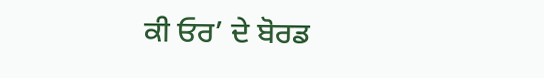ਕੀ ਓਰ’ ਦੇ ਬੋਰਡ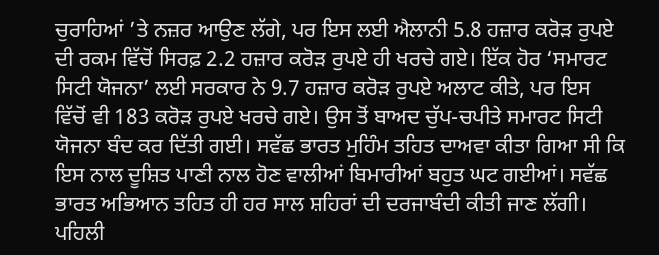ਚੁਰਾਹਿਆਂ ’ਤੇ ਨਜ਼ਰ ਆਉਣ ਲੱਗੇ, ਪਰ ਇਸ ਲਈ ਐਲਾਨੀ 5.8 ਹਜ਼ਾਰ ਕਰੋੜ ਰੁਪਏ ਦੀ ਰਕਮ ਵਿੱਚੋਂ ਸਿਰਫ਼ 2.2 ਹਜ਼ਾਰ ਕਰੋੜ ਰੁਪਏ ਹੀ ਖਰਚੇ ਗਏ। ਇੱਕ ਹੋਰ ‘ਸਮਾਰਟ ਸਿਟੀ ਯੋਜਨਾ’ ਲਈ ਸਰਕਾਰ ਨੇ 9.7 ਹਜ਼ਾਰ ਕਰੋੜ ਰੁਪਏ ਅਲਾਟ ਕੀਤੇ, ਪਰ ਇਸ ਵਿੱਚੋਂ ਵੀ 183 ਕਰੋੜ ਰੁਪਏ ਖਰਚੇ ਗਏ। ਉਸ ਤੋਂ ਬਾਅਦ ਚੁੱਪ-ਚਪੀਤੇ ਸਮਾਰਟ ਸਿਟੀ ਯੋਜਨਾ ਬੰਦ ਕਰ ਦਿੱਤੀ ਗਈ। ਸਵੱਛ ਭਾਰਤ ਮੁਹਿੰਮ ਤਹਿਤ ਦਾਅਵਾ ਕੀਤਾ ਗਿਆ ਸੀ ਕਿ ਇਸ ਨਾਲ ਦੂਸ਼ਿਤ ਪਾਣੀ ਨਾਲ ਹੋਣ ਵਾਲੀਆਂ ਬਿਮਾਰੀਆਂ ਬਹੁਤ ਘਟ ਗਈਆਂ। ਸਵੱਛ ਭਾਰਤ ਅਭਿਆਨ ਤਹਿਤ ਹੀ ਹਰ ਸਾਲ ਸ਼ਹਿਰਾਂ ਦੀ ਦਰਜਾਬੰਦੀ ਕੀਤੀ ਜਾਣ ਲੱਗੀ। ਪਹਿਲੀ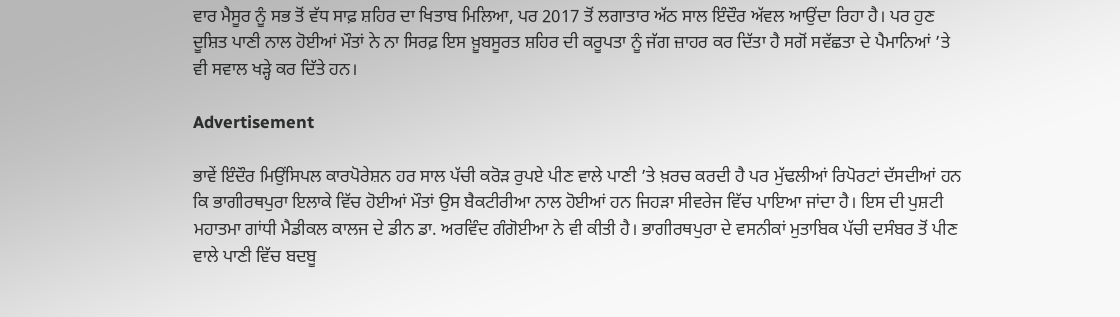ਵਾਰ ਮੈਸੂਰ ਨੂੰ ਸਭ ਤੋਂ ਵੱਧ ਸਾਫ਼ ਸ਼ਹਿਰ ਦਾ ਖਿਤਾਬ ਮਿਲਿਆ, ਪਰ 2017 ਤੋਂ ਲਗਾਤਾਰ ਅੱਠ ਸਾਲ ਇੰਦੌਰ ਅੱਵਲ ਆਉਂਦਾ ਰਿਹਾ ਹੈ। ਪਰ ਹੁਣ ਦੂਸ਼ਿਤ ਪਾਣੀ ਨਾਲ ਹੋਈਆਂ ਮੌਤਾਂ ਨੇ ਨਾ ਸਿਰਫ਼ ਇਸ ਖ਼ੂਬਸੂਰਤ ਸ਼ਹਿਰ ਦੀ ਕਰੂਪਤਾ ਨੂੰ ਜੱਗ ਜ਼ਾਹਰ ਕਰ ਦਿੱਤਾ ਹੈ ਸਗੋਂ ਸਵੱਛਤਾ ਦੇ ਪੈਮਾਨਿਆਂ ’ਤੇ ਵੀ ਸਵਾਲ ਖੜ੍ਹੇ ਕਰ ਦਿੱਤੇ ਹਨ।

Advertisement

ਭਾਵੇਂ ਇੰਦੌਰ ਮਿਉਂਸਿਪਲ ਕਾਰਪੋਰੇਸ਼ਨ ਹਰ ਸਾਲ ਪੱਚੀ ਕਰੋੜ ਰੁਪਏ ਪੀਣ ਵਾਲੇ ਪਾਣੀ ’ਤੇ ਖ਼ਰਚ ਕਰਦੀ ਹੈ ਪਰ ਮੁੱਢਲੀਆਂ ਰਿਪੋਰਟਾਂ ਦੱਸਦੀਆਂ ਹਨ ਕਿ ਭਾਗੀਰਥਪੁਰਾ ਇਲਾਕੇ ਵਿੱਚ ਹੋਈਆਂ ਮੌਤਾਂ ਉਸ ਬੈਕਟੀਰੀਆ ਨਾਲ ਹੋਈਆਂ ਹਨ ਜਿਹੜਾ ਸੀਵਰੇਜ ਵਿੱਚ ਪਾਇਆ ਜਾਂਦਾ ਹੈ। ਇਸ ਦੀ ਪੁਸ਼ਟੀ ਮਹਾਤਮਾ ਗਾਂਧੀ ਮੈਡੀਕਲ ਕਾਲਜ ਦੇ ਡੀਨ ਡਾ. ਅਰਵਿੰਦ ਗੰਗੋਈਆ ਨੇ ਵੀ ਕੀਤੀ ਹੈ। ਭਾਗੀਰਥਪੁਰਾ ਦੇ ਵਸਨੀਕਾਂ ਮੁਤਾਬਿਕ ਪੱਚੀ ਦਸੰਬਰ ਤੋਂ ਪੀਣ ਵਾਲੇ ਪਾਣੀ ਵਿੱਚ ਬਦਬੂ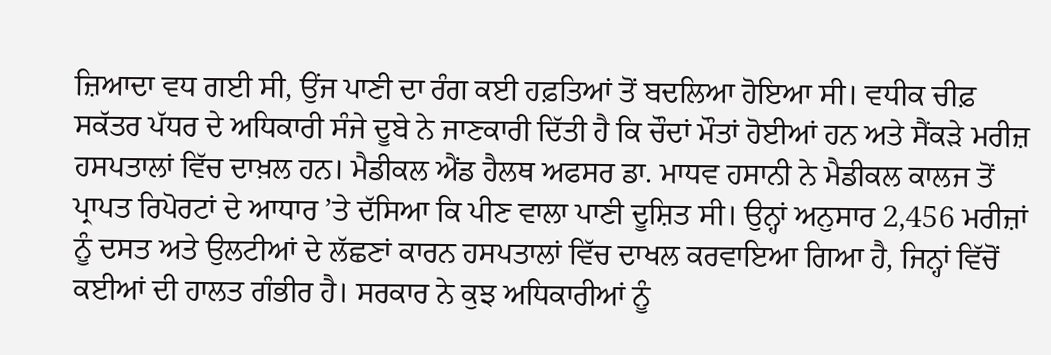ਜ਼ਿਆਦਾ ਵਧ ਗਈ ਸੀ, ਉਂਜ ਪਾਣੀ ਦਾ ਰੰਗ ਕਈ ਹਫ਼ਤਿਆਂ ਤੋਂ ਬਦਲਿਆ ਹੋਇਆ ਸੀ। ਵਧੀਕ ਚੀਫ਼ ਸਕੱਤਰ ਪੱਧਰ ਦੇ ਅਧਿਕਾਰੀ ਸੰਜੇ ਦੂਬੇ ਨੇ ਜਾਣਕਾਰੀ ਦਿੱਤੀ ਹੈ ਕਿ ਚੌਦਾਂ ਮੌਤਾਂ ਹੋਈਆਂ ਹਨ ਅਤੇ ਸੈਂਕੜੇ ਮਰੀਜ਼ ਹਸਪਤਾਲਾਂ ਵਿੱਚ ਦਾਖ਼ਲ ਹਨ। ਮੈਡੀਕਲ ਐਂਡ ਹੈਲਥ ਅਫਸਰ ਡਾ. ਮਾਧਵ ਹਸਾਨੀ ਨੇ ਮੈਡੀਕਲ ਕਾਲਜ ਤੋਂ ਪ੍ਰਾਪਤ ਰਿਪੋਰਟਾਂ ਦੇ ਆਧਾਰ ’ਤੇ ਦੱਸਿਆ ਕਿ ਪੀਣ ਵਾਲਾ ਪਾਣੀ ਦੂਸ਼ਿਤ ਸੀ। ਉਨ੍ਹਾਂ ਅਨੁਸਾਰ 2,456 ਮਰੀਜ਼ਾਂ ਨੂੰ ਦਸਤ ਅਤੇ ਉਲਟੀਆਂ ਦੇ ਲੱਛਣਾਂ ਕਾਰਨ ਹਸਪਤਾਲਾਂ ਵਿੱਚ ਦਾਖਲ ਕਰਵਾਇਆ ਗਿਆ ਹੈ, ਜਿਨ੍ਹਾਂ ਵਿੱਚੋਂ ਕਈਆਂ ਦੀ ਹਾਲਤ ਗੰਭੀਰ ਹੈ। ਸਰਕਾਰ ਨੇ ਕੁਝ ਅਧਿਕਾਰੀਆਂ ਨੂੰ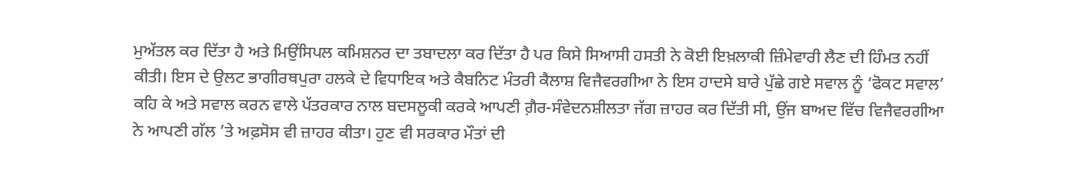ਮੁਅੱਤਲ ਕਰ ਦਿੱਤਾ ਹੈ ਅਤੇ ਮਿਉਂਸਿਪਲ ਕਮਿਸ਼ਨਰ ਦਾ ਤਬਾਦਲਾ ਕਰ ਦਿੱਤਾ ਹੈ ਪਰ ਕਿਸੇ ਸਿਆਸੀ ਹਸਤੀ ਨੇ ਕੋਈ ਇਖ਼ਲਾਕੀ ਜ਼ਿੰਮੇਵਾਰੀ ਲੈਣ ਦੀ ਹਿੰਮਤ ਨਹੀਂ ਕੀਤੀ। ਇਸ ਦੇ ਉਲਟ ਭਾਗੀਰਥਪੁਰਾ ਹਲਕੇ ਦੇ ਵਿਧਾਇਕ ਅਤੇ ਕੈਬਨਿਟ ਮੰਤਰੀ ਕੈਲਾਸ਼ ਵਿਜੈਵਰਗੀਆ ਨੇ ਇਸ ਹਾਦਸੇ ਬਾਰੇ ਪੁੱਛੇ ਗਏ ਸਵਾਲ ਨੂੰ ‘ਫੋਕਟ ਸਵਾਲ’ ਕਹਿ ਕੇ ਅਤੇ ਸਵਾਲ ਕਰਨ ਵਾਲੇ ਪੱਤਰਕਾਰ ਨਾਲ ਬਦਸਲੂਕੀ ਕਰਕੇ ਆਪਣੀ ਗ਼ੈਰ-ਸੰਵੇਦਨਸ਼ੀਲਤਾ ਜੱਗ ਜ਼ਾਹਰ ਕਰ ਦਿੱਤੀ ਸੀ, ਉਂਜ ਬਾਅਦ ਵਿੱਚ ਵਿਜੈਵਰਗੀਆ ਨੇ ਆਪਣੀ ਗੱਲ ’ਤੇ ਅਫ਼ਸੋਸ ਵੀ ਜ਼ਾਹਰ ਕੀਤਾ। ਹੁਣ ਵੀ ਸਰਕਾਰ ਮੌਤਾਂ ਦੀ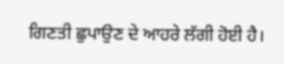ਗਿਣਤੀ ਛੁਪਾਉਣ ਦੇ ਆਹਰੇ ਲੱਗੀ ਹੋਈ ਹੈ।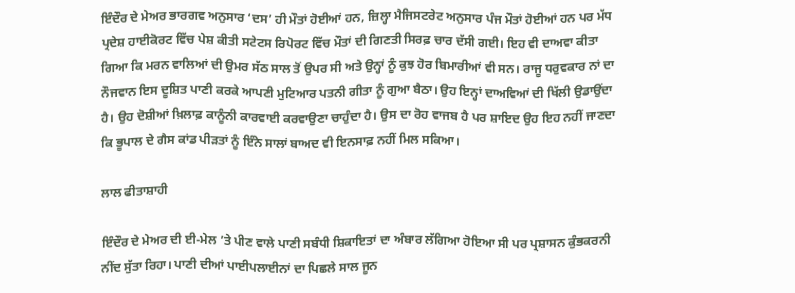ਇੰਦੌਰ ਦੇ ਮੇਅਰ ਭਾਰਗਵ ਅਨੁਸਾਰ ‘ਦਸ’ ਹੀ ਮੌਤਾਂ ਹੋਈਆਂ ਹਨ, ਜ਼ਿਲ੍ਹਾ ਮੈਜਿਸਟਰੇਟ ਅਨੁਸਾਰ ਪੰਜ ਮੌਤਾਂ ਹੋਈਆਂ ਹਨ ਪਰ ਮੱਧ ਪ੍ਰਦੇਸ਼ ਹਾਈਕੋਰਟ ਵਿੱਚ ਪੇਸ਼ ਕੀਤੀ ਸਟੇਟਸ ਰਿਪੋਰਟ ਵਿੱਚ ਮੌਤਾਂ ਦੀ ਗਿਣਤੀ ਸਿਰਫ਼ ਚਾਰ ਦੱਸੀ ਗਈ। ਇਹ ਵੀ ਦਾਅਵਾ ਕੀਤਾ ਗਿਆ ਕਿ ਮਰਨ ਵਾਲਿਆਂ ਦੀ ਉਮਰ ਸੱਠ ਸਾਲ ਤੋਂ ਉਪਰ ਸੀ ਅਤੇ ਉਨ੍ਹਾਂ ਨੂੰ ਕੁਝ ਹੋਰ ਬਿਮਾਰੀਆਂ ਵੀ ਸਨ। ਰਾਜੂ ਧਰੁਵਕਾਰ ਨਾਂ ਦਾ ਨੌਜਵਾਨ ਇਸ ਦੂਸ਼ਿਤ ਪਾਣੀ ਕਰਕੇ ਆਪਣੀ ਮੁਟਿਆਰ ਪਤਨੀ ਗੀਤਾ ਨੂੰ ਗੁਆ ਬੈਠਾ। ਉਹ ਇਨ੍ਹਾਂ ਦਾਅਵਿਆਂ ਦੀ ਖਿੱਲੀ ਉਡਾਉਂਦਾ ਹੈ। ਉਹ ਦੋਸ਼ੀਆਂ ਖ਼ਿਲਾਫ਼ ਕਾਨੂੰਨੀ ਕਾਰਵਾਈ ਕਰਵਾਉਣਾ ਚਾਹੁੰਦਾ ਹੈ। ਉਸ ਦਾ ਰੋਹ ਵਾਜਬ ਹੈ ਪਰ ਸ਼ਾਇਦ ਉਹ ਇਹ ਨਹੀਂ ਜਾਣਦਾ ਕਿ ਭੂਪਾਲ ਦੇ ਗੈਸ ਕਾਂਡ ਪੀੜਤਾਂ ਨੂੰ ਇੰਨੇ ਸਾਲਾਂ ਬਾਅਦ ਵੀ ਇਨਸਾਫ਼ ਨਹੀਂ ਮਿਲ ਸਕਿਆ।

ਲਾਲ ਫੀਤਾਸ਼ਾਹੀ

ਇੰਦੌਰ ਦੇ ਮੇਅਰ ਦੀ ਈ-ਮੇਲ ’ਤੇ ਪੀਣ ਵਾਲੇ ਪਾਣੀ ਸਬੰਧੀ ਸ਼ਿਕਾਇਤਾਂ ਦਾ ਅੰਬਾਰ ਲੱਗਿਆ ਹੋਇਆ ਸੀ ਪਰ ਪ੍ਰਸ਼ਾਸਨ ਕੁੰਭਕਰਨੀ ਨੀਂਦ ਸੁੱਤਾ ਰਿਹਾ। ਪਾਣੀ ਦੀਆਂ ਪਾਈਪਲਾਈਨਾਂ ਦਾ ਪਿਛਲੇ ਸਾਲ ਜੂਨ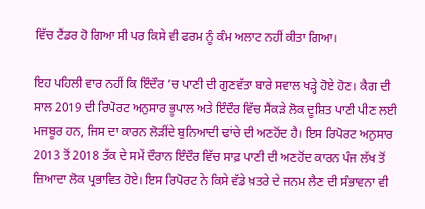ਵਿੱਚ ਟੈਂਡਰ ਹੋ ਗਿਆ ਸੀ ਪਰ ਕਿਸੇ ਵੀ ਫਰਮ ਨੂੰ ਕੰਮ ਅਲਾਟ ਨਹੀਂ ਕੀਤਾ ਗਿਆ।

ਇਹ ਪਹਿਲੀ ਵਾਰ ਨਹੀਂ ਕਿ ਇੰਦੌਰ ’ਚ ਪਾਣੀ ਦੀ ਗੁਣਵੱਤਾ ਬਾਰੇ ਸਵਾਲ ਖੜ੍ਹੇ ਹੋਏ ਹੋਣ। ਕੈਗ ਦੀ ਸਾਲ 2019 ਦੀ ਰਿਪੋਰਟ ਅਨੁਸਾਰ ਭੂਪਾਲ ਅਤੇ ਇੰਦੌਰ ਵਿੱਚ ਸੈਂਕੜੇ ਲੋਕ ਦੂਸ਼ਿਤ ਪਾਣੀ ਪੀਣ ਲਈ ਮਜਬੂਰ ਹਨ, ਜਿਸ ਦਾ ਕਾਰਨ ਲੋੜੀਂਦੇ ਬੁਨਿਆਦੀ ਢਾਂਚੇ ਦੀ ਅਣਹੋਂਦ ਹੈ। ਇਸ ਰਿਪੋਰਟ ਅਨੁਸਾਰ 2013 ਤੋਂ 2018 ਤੱਕ ਦੇ ਸਮੇਂ ਦੌਰਾਨ ਇੰਦੌਰ ਵਿੱਚ ਸਾਫ਼ ਪਾਣੀ ਦੀ ਅਣਹੋਂਦ ਕਾਰਨ ਪੰਜ ਲੱਖ ਤੋਂ ਜ਼ਿਆਦਾ ਲੋਕ ਪ੍ਰਭਾਵਿਤ ਹੋਏ। ਇਸ ਰਿਪੋਰਟ ਨੇ ਕਿਸੇ ਵੱਡੇ ਖ਼ਤਰੇ ਦੇ ਜਨਮ ਲੈਣ ਦੀ ਸੰਭਾਵਨਾ ਵੀ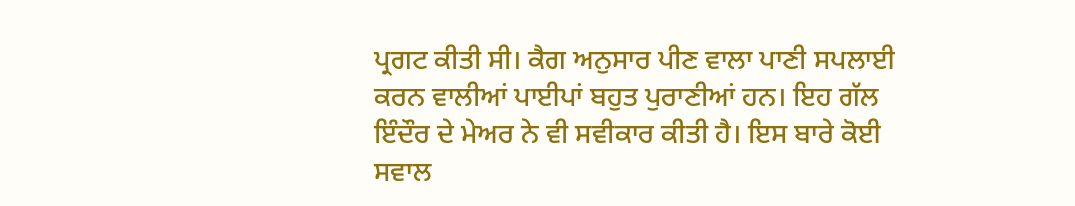ਪ੍ਰਗਟ ਕੀਤੀ ਸੀ। ਕੈਗ ਅਨੁਸਾਰ ਪੀਣ ਵਾਲਾ ਪਾਣੀ ਸਪਲਾਈ ਕਰਨ ਵਾਲੀਆਂ ਪਾਈਪਾਂ ਬਹੁਤ ਪੁਰਾਣੀਆਂ ਹਨ। ਇਹ ਗੱਲ ਇੰਦੌਰ ਦੇ ਮੇਅਰ ਨੇ ਵੀ ਸਵੀਕਾਰ ਕੀਤੀ ਹੈ। ਇਸ ਬਾਰੇ ਕੋਈ ਸਵਾਲ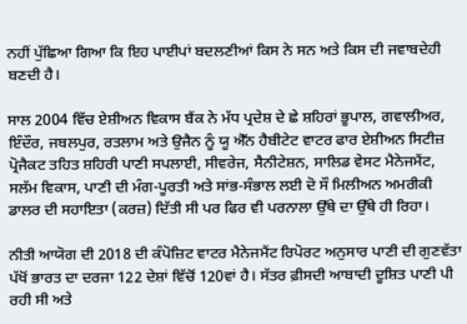ਨਹੀਂ ਪੁੱਛਿਆ ਗਿਆ ਕਿ ਇਹ ਪਾਈਪਾਂ ਬਦਲਣੀਆਂ ਕਿਸ ਨੇ ਸਨ ਅਤੇ ਕਿਸ ਦੀ ਜਵਾਬਦੇਹੀ ਬਣਦੀ ਹੈ।

ਸਾਲ 2004 ਵਿੱਚ ਏਸ਼ੀਅਨ ਵਿਕਾਸ ਬੈਂਕ ਨੇ ਮੱਧ ਪ੍ਰਦੇਸ਼ ਦੇ ਛੇ ਸ਼ਹਿਰਾਂ ਭੂਪਾਲ, ਗਵਾਲੀਅਰ, ਇੰਦੌਰ, ਜਬਲਪੁਰ, ਰਤਲਾਮ ਅਤੇ ਉਜੈਨ ਨੂੰ ਯੂ ਐੱਨ ਹੈਬੀਟੇਟ ਵਾਟਰ ਫਾਰ ਏਸ਼ੀਅਨ ਸਿਟੀਜ਼ ਪ੍ਰੋਜੈਕਟ ਤਹਿਤ ਸ਼ਹਿਰੀ ਪਾਣੀ ਸਪਲਾਈ, ਸੀਵਰੇਜ, ਸੈਨੀਟੇਸ਼ਨ, ਸਾਲਿਡ ਵੇਸਟ ਮੈਨੇਜਮੈਂਟ, ਸਲੱਮ ਵਿਕਾਸ, ਪਾਣੀ ਦੀ ਮੰਗ-ਪੂਰਤੀ ਅਤੇ ਸਾਂਭ-ਸੰਭਾਲ ਲਈ ਦੋ ਸੌ ਮਿਲੀਅਨ ਅਮਰੀਕੀ ਡਾਲਰ ਦੀ ਸਹਾਇਤਾ (ਕਰਜ਼) ਦਿੱਤੀ ਸੀ ਪਰ ਫਿਰ ਵੀ ਪਰਨਾਲਾ ਉੱਥੇ ਦਾ ਉੱਥੇ ਹੀ ਰਿਹਾ।

ਨੀਤੀ ਆਯੋਗ ਦੀ 2018 ਦੀ ਕੰਪੋਜ਼ਿਟ ਵਾਟਰ ਮੈਨੇਜਮੈਂਟ ਰਿਪੋਰਟ ਅਨੁਸਾਰ ਪਾਣੀ ਦੀ ਗੁਣਵੱਤਾ ਪੱਖੋਂ ਭਾਰਤ ਦਾ ਦਰਜਾ 122 ਦੇਸ਼ਾਂ ਵਿੱਚੋਂ 120ਵਾਂ ਹੈ। ਸੱਤਰ ਫ਼ੀਸਦੀ ਆਬਾਦੀ ਦੂਸ਼ਿਤ ਪਾਣੀ ਪੀ ਰਹੀ ਸੀ ਅਤੇ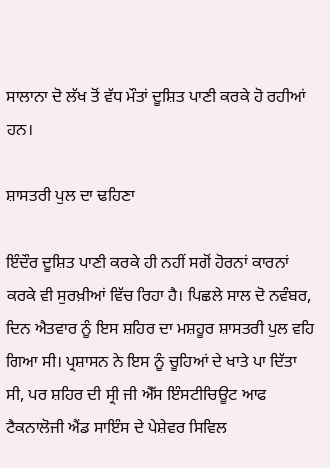ਸਾਲਾਨਾ ਦੋ ਲੱਖ ਤੋਂ ਵੱਧ ਮੌਤਾਂ ਦੂਸ਼ਿਤ ਪਾਣੀ ਕਰਕੇ ਹੋ ਰਹੀਆਂ ਹਨ।

ਸ਼ਾਸਤਰੀ ਪੁਲ ਦਾ ਢਹਿਣਾ

ਇੰਦੌਰ ਦੂਸ਼ਿਤ ਪਾਣੀ ਕਰਕੇ ਹੀ ਨਹੀਂ ਸਗੋਂ ਹੋਰਨਾਂ ਕਾਰਨਾਂ ਕਰਕੇ ਵੀ ਸੁਰਖ਼ੀਆਂ ਵਿੱਚ ਰਿਹਾ ਹੈ। ਪਿਛਲੇ ਸਾਲ ਦੋ ਨਵੰਬਰ, ਦਿਨ ਐਤਵਾਰ ਨੂੰ ਇਸ ਸ਼ਹਿਰ ਦਾ ਮਸ਼ਹੂਰ ਸ਼ਾਸਤਰੀ ਪੁਲ ਵਹਿ ਗਿਆ ਸੀ। ਪ੍ਰਸ਼ਾਸਨ ਨੇ ਇਸ ਨੂੰ ਚੂਹਿਆਂ ਦੇ ਖਾਤੇ ਪਾ ਦਿੱਤਾ ਸੀ, ਪਰ ਸ਼ਹਿਰ ਦੀ ਸ੍ਰੀ ਜੀ ਐੱਸ ਇੰਸਟੀਚਿਊਟ ਆਫ ਟੈਕਨਾਲੋਜੀ ਐਂਡ ਸਾਇੰਸ ਦੇ ਪੇਸ਼ੇਵਰ ਸਿਵਿਲ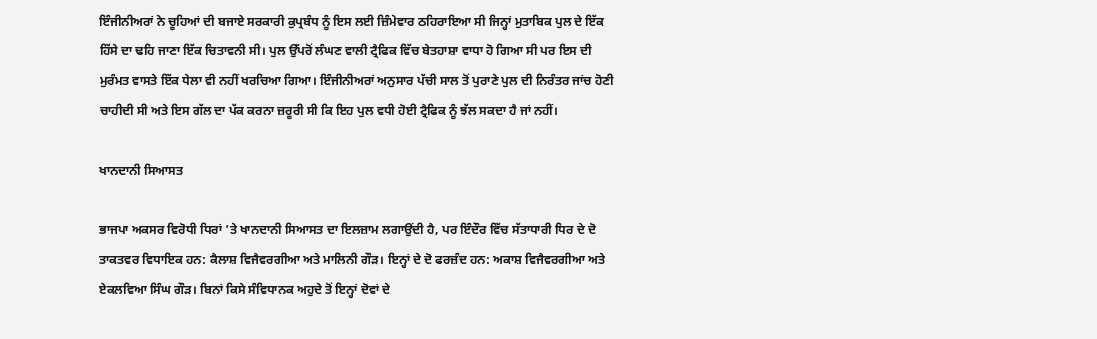ਇੰਜੀਨੀਅਰਾਂ ਨੇ ਚੂਹਿਆਂ ਦੀ ਬਜਾਏ ਸਰਕਾਰੀ ਕੁਪ੍ਰਬੰਧ ਨੂੰ ਇਸ ਲਈ ਜ਼ਿੰਮੇਵਾਰ ਠਹਿਰਾਇਆ ਸੀ ਜਿਨ੍ਹਾਂ ਮੁਤਾਬਿਕ ਪੁਲ ਦੇ ਇੱਕ ਹਿੱਸੇ ਦਾ ਢਹਿ ਜਾਣਾ ਇੱਕ ਚਿਤਾਵਨੀ ਸੀ। ਪੁਲ ਉੱਪਰੋਂ ਲੰਘਣ ਵਾਲੀ ਟ੍ਰੈਫਿਕ ਵਿੱਚ ਬੇਤਹਾਸ਼ਾ ਵਾਧਾ ਹੋ ਗਿਆ ਸੀ ਪਰ ਇਸ ਦੀ ਮੁਰੰਮਤ ਵਾਸਤੇ ਇੱਕ ਧੇਲਾ ਵੀ ਨਹੀਂ ਖਰਚਿਆ ਗਿਆ। ਇੰਜੀਨੀਅਰਾਂ ਅਨੁਸਾਰ ਪੱਚੀ ਸਾਲ ਤੋਂ ਪੁਰਾਣੇ ਪੁਲ ਦੀ ਨਿਰੰਤਰ ਜਾਂਚ ਹੋਣੀ ਚਾਹੀਦੀ ਸੀ ਅਤੇ ਇਸ ਗੱਲ ਦਾ ਪੱਕ ਕਰਨਾ ਜ਼ਰੂਰੀ ਸੀ ਕਿ ਇਹ ਪੁਲ ਵਧੀ ਹੋਈ ਟ੍ਰੈਫਿਕ ਨੂੰ ਝੱਲ ਸਕਦਾ ਹੈ ਜਾਂ ਨਹੀਂ।

ਖਾਨਦਾਨੀ ਸਿਆਸਤ

ਭਾਜਪਾ ਅਕਸਰ ਵਿਰੋਧੀ ਧਿਰਾਂ ’ਤੇ ਖਾਨਦਾਨੀ ਸਿਆਸਤ ਦਾ ਇਲਜ਼ਾਮ ਲਗਾਉਂਦੀ ਹੈ, ਪਰ ਇੰਦੌਰ ਵਿੱਚ ਸੱਤਾਧਾਰੀ ਧਿਰ ਦੇ ਦੋ ਤਾਕਤਵਰ ਵਿਧਾਇਕ ਹਨ: ਕੈਲਾਸ਼ ਵਿਜੈਵਰਗੀਆ ਅਤੇ ਮਾਲਿਨੀ ਗੌੜ। ਇਨ੍ਹਾਂ ਦੇ ਦੋ ਫਰਜ਼ੰਦ ਹਨ: ਅਕਾਸ਼ ਵਿਜੈਵਰਗੀਆ ਅਤੇ ਏਕਲਵਿਆ ਸਿੰਘ ਗੌੜ। ਬਿਨਾਂ ਕਿਸੇ ਸੰਵਿਧਾਨਕ ਅਹੁਦੇ ਤੋਂ ਇਨ੍ਹਾਂ ਦੋਵਾਂ ਦੇ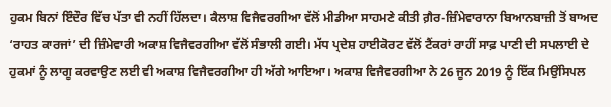ਹੁਕਮ ਬਿਨਾਂ ਇੰਦੌਰ ਵਿੱਚ ਪੱਤਾ ਵੀ ਨਹੀਂ ਹਿੱਲਦਾ। ਕੈਲਾਸ਼ ਵਿਜੈਵਰਗੀਆ ਵੱਲੋਂ ਮੀਡੀਆ ਸਾਹਮਣੇ ਕੀਤੀ ਗ਼ੈਰ-ਜ਼ਿੰਮੇਵਾਰਾਨਾ ਬਿਆਨਬਾਜ਼ੀ ਤੋਂ ਬਾਅਦ ‘ਰਾਹਤ ਕਾਰਜਾਂ’ ਦੀ ਜ਼ਿੰਮੇਵਾਰੀ ਅਕਾਸ਼ ਵਿਜੈਵਰਗੀਆ ਵੱਲੋਂ ਸੰਭਾਲੀ ਗਈ। ਮੱਧ ਪ੍ਰਦੇਸ਼ ਹਾਈਕੋਰਟ ਵੱਲੋਂ ਟੈਂਕਰਾਂ ਰਾਹੀਂ ਸਾਫ਼ ਪਾਣੀ ਦੀ ਸਪਲਾਈ ਦੇ ਹੁਕਮਾਂ ਨੂੰ ਲਾਗੂ ਕਰਵਾਉਣ ਲਈ ਵੀ ਅਕਾਸ਼ ਵਿਜੈਵਰਗੀਆ ਹੀ ਅੱਗੇ ਆਇਆ। ਅਕਾਸ਼ ਵਿਜੈਵਰਗੀਆ ਨੇ 26 ਜੂਨ 2019 ਨੂੰ ਇੱਕ ਮਿਉਂਸਿਪਲ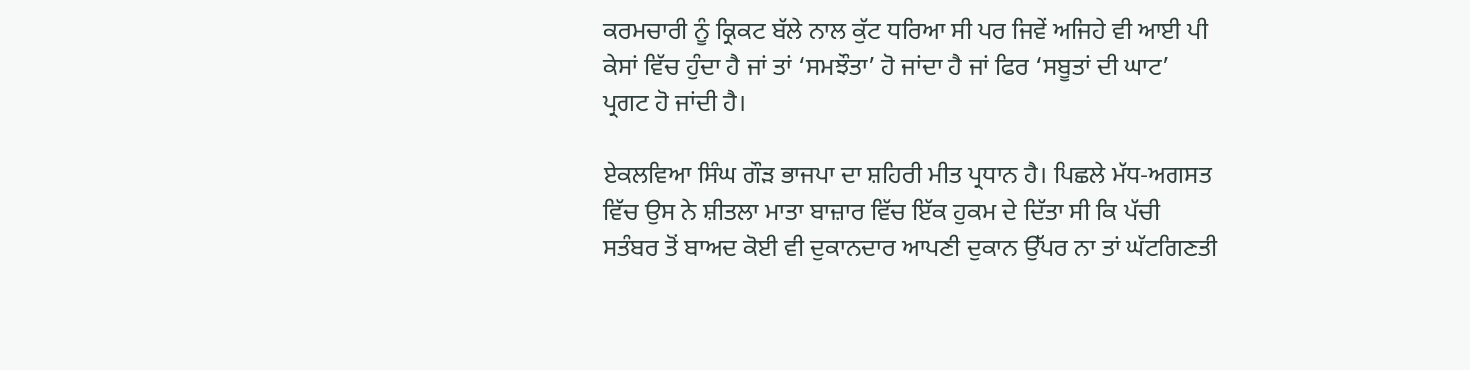ਕਰਮਚਾਰੀ ਨੂੰ ਕ੍ਰਿਕਟ ਬੱਲੇ ਨਾਲ ਕੁੱਟ ਧਰਿਆ ਸੀ ਪਰ ਜਿਵੇਂ ਅਜਿਹੇ ਵੀ ਆਈ ਪੀ ਕੇਸਾਂ ਵਿੱਚ ਹੁੰਦਾ ਹੈ ਜਾਂ ਤਾਂ ‘ਸਮਝੌਤਾ’ ਹੋ ਜਾਂਦਾ ਹੈ ਜਾਂ ਫਿਰ ‘ਸਬੂਤਾਂ ਦੀ ਘਾਟ’ ਪ੍ਰਗਟ ਹੋ ਜਾਂਦੀ ਹੈ।

ਏਕਲਵਿਆ ਸਿੰਘ ਗੌੜ ਭਾਜਪਾ ਦਾ ਸ਼ਹਿਰੀ ਮੀਤ ਪ੍ਰਧਾਨ ਹੈ। ਪਿਛਲੇ ਮੱਧ-ਅਗਸਤ ਵਿੱਚ ਉਸ ਨੇ ਸ਼ੀਤਲਾ ਮਾਤਾ ਬਾਜ਼ਾਰ ਵਿੱਚ ਇੱਕ ਹੁਕਮ ਦੇ ਦਿੱਤਾ ਸੀ ਕਿ ਪੱਚੀ ਸਤੰਬਰ ਤੋਂ ਬਾਅਦ ਕੋਈ ਵੀ ਦੁਕਾਨਦਾਰ ਆਪਣੀ ਦੁਕਾਨ ਉੱਪਰ ਨਾ ਤਾਂ ਘੱਟਗਿਣਤੀ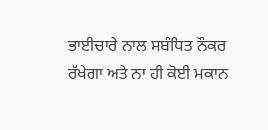ਭਾਈਚਾਰੇ ਨਾਲ ਸਬੰਧਿਤ ਨੌਕਰ ਰੱਖੇਗਾ ਅਤੇ ਨਾ ਹੀ ਕੋਈ ਮਕਾਨ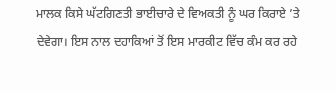ਮਾਲਕ ਕਿਸੇ ਘੱਟਗਿਣਤੀ ਭਾਈਚਾਰੇ ਦੇ ਵਿਅਕਤੀ ਨੂੰ ਘਰ ਕਿਰਾਏ ’ਤੇ ਦੇਵੇਗਾ। ਇਸ ਨਾਲ ਦਹਾਕਿਆਂ ਤੋਂ ਇਸ ਮਾਰਕੀਟ ਵਿੱਚ ਕੰਮ ਕਰ ਰਹੇ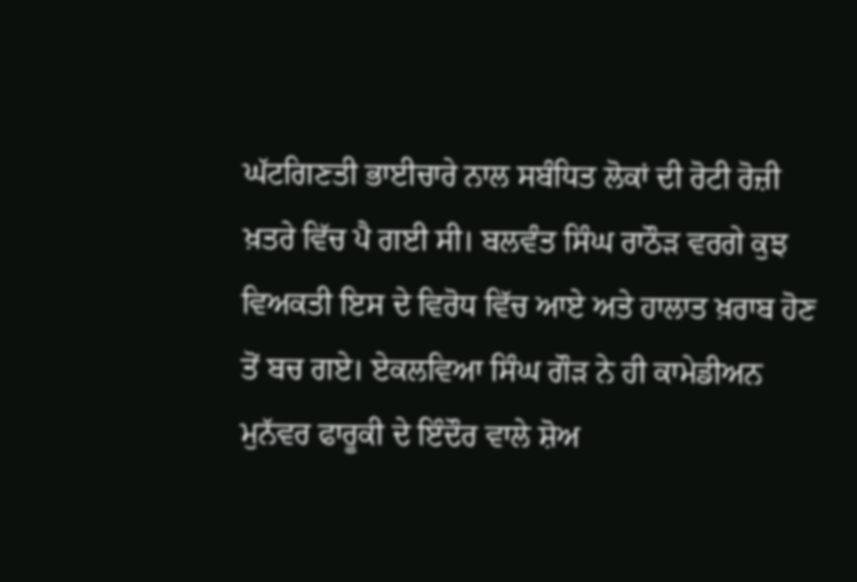ਘੱਟਗਿਣਤੀ ਭਾਈਚਾਰੇ ਨਾਲ ਸਬੰਧਿਤ ਲੋਕਾਂ ਦੀ ਰੋਟੀ ਰੋਜ਼ੀ ਖ਼ਤਰੇ ਵਿੱਚ ਪੈ ਗਈ ਸੀ। ਬਲਵੰਤ ਸਿੰਘ ਰਾਠੌੜ ਵਰਗੇ ਕੁਝ ਵਿਅਕਤੀ ਇਸ ਦੇ ਵਿਰੋਧ ਵਿੱਚ ਆਏ ਅਤੇ ਹਾਲਾਤ ਖ਼ਰਾਬ ਹੋਣ ਤੋਂ ਬਚ ਗਏ। ਏਕਲਵਿਆ ਸਿੰਘ ਗੌੜ ਨੇ ਹੀ ਕਾਮੇਡੀਅਨ ਮੁਨੱਵਰ ਫਾਰੂਕੀ ਦੇ ਇੰਦੌਰ ਵਾਲੇ ਸ਼ੋਅ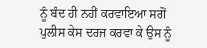ਨੂੰ ਬੰਦ ਹੀ ਨਹੀਂ ਕਰਵਾਇਆ ਸਗੋਂ ਪੁਲੀਸ ਕੇਸ ਦਰਜ ਕਰਵਾ ਕੇ ਉਸ ਨੂੰ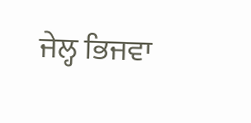ਜੇਲ੍ਹ ਭਿਜਵਾ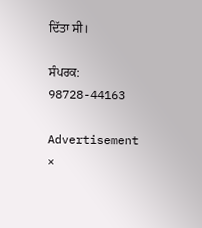ਦਿੱਤਾ ਸੀ।

ਸੰਪਰਕ: 98728-44163

Advertisement
×